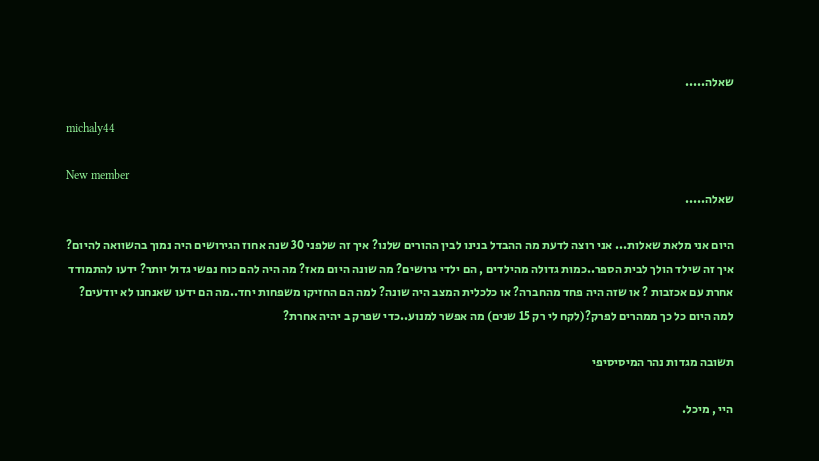שאלה.....

michaly44

New member
שאלה.....

היום אני מלאת שאלות... אני רוצה לדעת מה ההבדל בנינו לבין ההורים שלנו? איך זה שלפני 30 שנה אחוז הגירושים היה נמוך בהשוואה להיום? איך זה שילד הולך לבית הספר..כמות גדולה מהילדים , הם ילדי גרושים? מה שונה היום מאז? מה היה להם כוח נפשי גדול יותר? ידעו להתמודד אחרת עם אכזבות ? או שזה היה פחד מהחברה? או כלכלית המצב היה שונה? למה הם החזיקו משפחות יחד..מה הם ידעו שאנחנו לא יודעים? למה היום כל כך ממהרים לפרק?(לקח לי רק 15 שנים) מה אפשר למנוע..כדי שפרק ב יהיה אחרת?

תשובה מגדות נהר המיסיסיפי

היי , מיכל.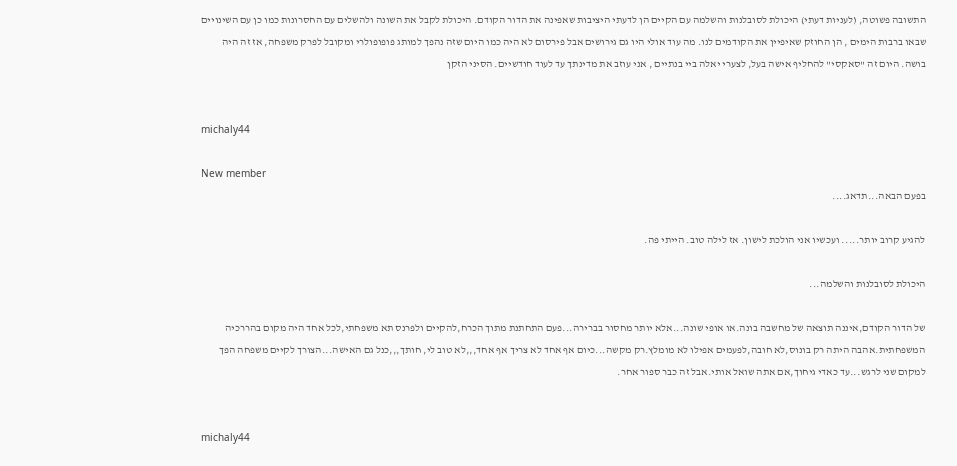התשובה פשוטה, (לעניות דעתי) היכולת לסובלנות והשלמה עם הקיים הן לדעתי היציבות שאפינה את הדור הקודם. היכולת לקבל את השונה ולהשלים עם החסרונות כמו כן עם השינויים שבאו ברבות הימים , הן החוזק שאיפיין את הקודמים לנו. מה עוד אולי היו גם גירושים אבל פירסום לא היה כמו היום שזה נהפך למותג פופופולרי ומקובל לפרק משפחה, אז זה היה בושה. היום זה "סאקסי" להחליף אישה בעל, לצערי יאלה ביי בנתיים , אני עוזב את מדינתך עד לעוד חודשיים. הסיני הזקן


michaly44

New member
בפעם הבאה...תדאג....

להגיע קרוב יותר..... ועכשיו אני הולכת לישון. אז לילה טוב. הייתי פה.

היכולת לסובלנות והשלמה...

של הדור הקודם,איננה תוצאה של מחשבה בונה.או אופי שונה...אלא יותר מחסור בברירה...פעם התחתנת מתוך הכרח,להקיים ולפרנס תא משפחתי,לכל אחד היה מקום בהררכיה המשפחתית.אהבה היתה רק בונוס,לא חובה,לפעמים אפילו לא מומלץ.רק מקשה...כיום אף אחד לא צריך אף אחד,,,לא טוב לי, חותך,,,כנל גם האישה...הצורך לקיים משפחה הפך למקום שני לרגש...עד כאדי גיחוך,אם אתה שואל אותי.אבל זה כבר ספור אחר.


michaly44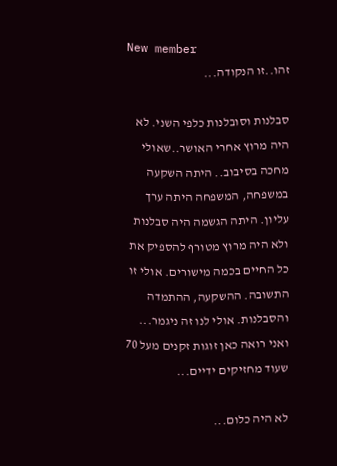New member
זהו..זו הנקודה...

סבלנות וסובלנות כלפי השני. לא היה מרוץ אחרי האושר..שאולי מחכה בסיבוב.. היתה השקעה במשפחה, המשפחה היתה ערך עליון. היתה הגשמה היה סבלנות ולא היה מרוץ מטורף להספיק את כל החיים בכמה מישורים. אולי זו התשובה. ההשקעה, ההתמדה והסבלנות. אולי לנו זה ניגמר... ואני רואה כאן זוגות זקנים מעל 70 שעוד מחזיקים ידיים...

לא היה כלום...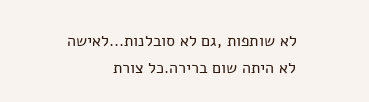לא שותפות ,גם לא סובלנות...לאישה לא היתה שום ברירה.כל צורת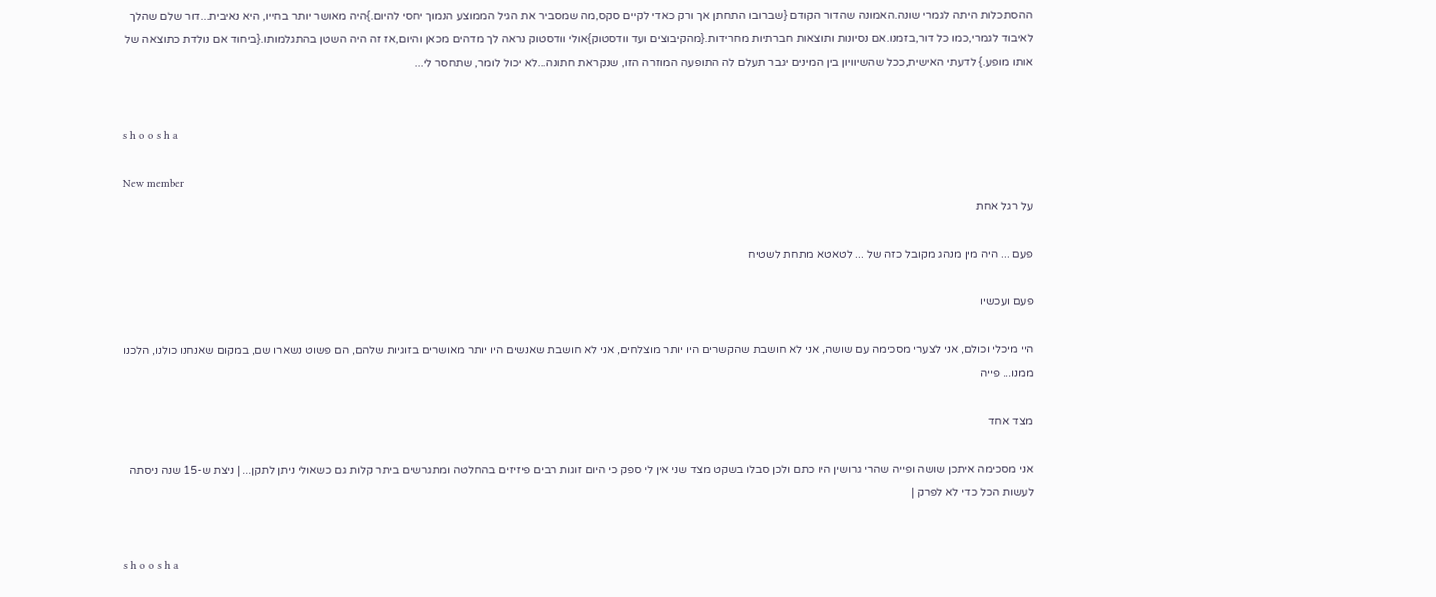ההסתכלות היתה לגמרי שונה.האמונה שהדור הקודם {שברובו התחתן אך ורק כאדי לקיים סקס,מה שמסביר את הגיל הממוצע הנמוך יחסי להיום.}היה מאושר יותר בחייו, היא נאיבית...דור שלם שהלך לאיבוד לגמרי,כמו כל דור,בזמנו.אם נסיונות ותוצאות חברתיות מחרידות.{מהקיבוצים ועד וודסטוק}אולי וודסטוק נראה לך מדהים מכאן והיום,אז זה היה השטן בהתגלמותו.{ביחוד אם נולדת כתוצאה של אותו מופע.} לדעתי האישית,ככל שהשיוויון בין המינים יגבר תעלם לה התופעה המוזרה הזו, שנקראת חתונה...לא יכול לומר, שתחסר לי...


s h o o s h a

New member
על רגל אחת

פעם ... היה מין מנהג מקובל כזה של ... לטאטא מתחת לשטיח

פעם ועכשיו

היי מיכלי וכולם, אני לצערי מסכימה עם שושה, אני לא חושבת שהקשרים היו יותר מוצלחים, אני לא חושבת שאנשים היו יותר מאושרים בזוגיות שלהם, הם פשוט נשארו שם, במקום שאנחנו כולנו, הלכנו ממנו... פייה

מצד אחד

אני מסכימה איתכן שושה ופייה שהרי גרושין היו כתם ולכן סבלו בשקט מצד שני אין לי ספק כי היום זוגות רבים פיזיזים בהחלטה ומתגרשים ביתר קלות גם כשאולי ניתן לתקן... | ניצת ש-15 שנה ניסתה לעשות הכל כדי לא לפרק |


s h o o s h a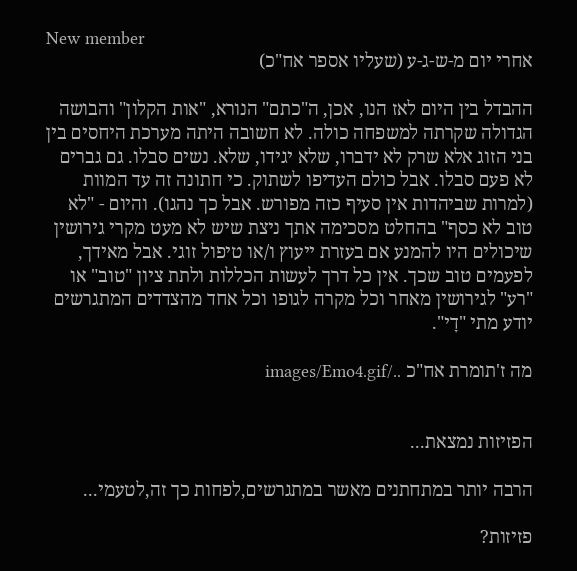New member
אחרי יום מ-ש-ג-ע (שעליו אספר אח"כ)

ההבדל בין היום לאז הנו, אכן, ה"כתם" הנורא, "אות הקלון" והבושה הגדולה שקרתה למשפחה כולה. לא חשובה היתה מערכת היחסים בין בני הזוג אלא שרק לא ידברו, שלא יגידו, שלא. נשים סבלו. גם גברים לא פעם סבלו. אבל כולם העדיפו לשתוק. כי חתונה זה עד המוות (למרות שביהדות אין סעיף כזה מפורש. אבל כך נהגו). והיום - "לא טוב לא כסף" בהחלט מסכימה אתך ניצת שיש לא מעט מקרי גירושין שיכולים היו להמנע אם בעזרת ייעוץ ו/או טיפול זוגי. אבל מאידך, לפעמים טוב שכך. אין כל דרך לעשות הכללות ולתת ציון "טוב" או "רע" לגירושין מאחר וכל מקרה לגופו וכל אחד מהצדדים המתגרשים יודע מתי "דָי".

מה ז'תומרת אח"כ ../images/Emo4.gif


הפזיזות נמצאת...

הרבה יותר במתחתנים מאשר במתגרשים,לפחות כך זה,לטעמי...

פזיזות?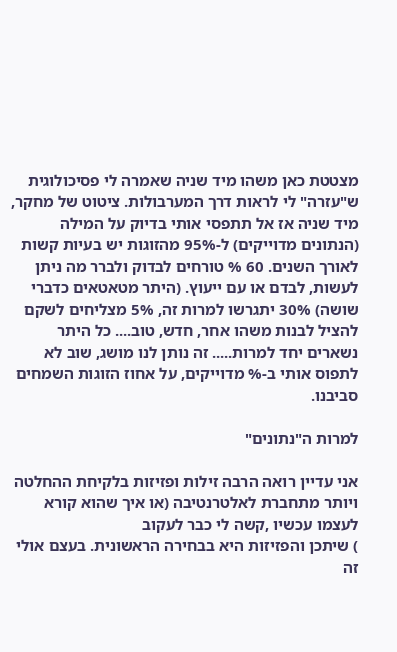מצטטת כאן משהו מיד שניה שאמרה לי פסיכולוגית ש"עזרה" לי לראות דרך המערבולות. ציטוט של מחקר, מיד שניה אז אל תתפסי אותי בדיוק על המילה (הנתונים מדוייקים) ל-95% מהזוגות יש בעיות קשות לאורך השנים. 60 % טורחים לבדוק ולברר מה ניתן לעשות, לבדם או עם ייעוץ. (היתר מטאטאים כדברי שושה) 30% יתגרשו למרות זה, 5% מצליחים לשקם להציל לבנות משהו אחר, חדש, טוב.... כל היתר נשארים יחד למרות..... זה נותן לנו מושג, שוב לא לתפוס אותי ב-% מדוייקים, על אחוז הזוגות השמחים סביבנו.

למרות ה"נתונים"

אני עדיין רואה הרבה זילות ופזיזות בלקיחת ההחלטה ויותר מתחברת לאלטרנטיבה (או איך שהוא קורא לעצמו עכשיו ,קשה לי כבר לעקוב
) שיתכן והפזיזות היא בבחירה הראשונית. בעצם אולי זה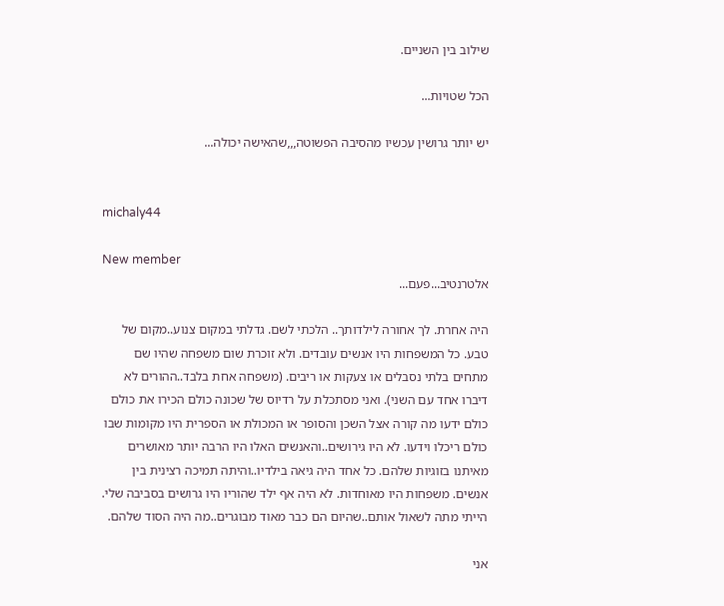שילוב בין השניים.

הכל שטויות...

יש יותר גרושין עכשיו מהסיבה הפשוטה,,,שהאישה יכולה...


michaly44

New member
אלטרנטיב...פעם...

היה אחרת. לך אחורה לילדותך.. הלכתי לשם. גדלתי במקום צנוע..מקום של טבע. כל המשפחות היו אנשים עובדים. ולא זוכרת שום משפחה שהיו שם מתחים בלתי נסבלים או צעקות או ריבים. (משפחה אחת בלבד..ההורים לא דיברו אחד עם השני). ואני מסתכלת על רדיוס של שכונה כולם הכירו את כולם כולם ידעו מה קורה אצל השכן והסופר או המכולת או הספרית היו מקומות שבו כולם ריכלו וידעו. לא היו גירושים..והאנשים האלו היו הרבה יותר מאושרים מאיתנו בזוגיות שלהם. כל אחד היה גיאה בילדיו..והיתה תמיכה רצינית בין אנשים. משפחות היו מאוחדות. לא היה אף ילד שהוריו היו גרושים בסביבה שלי. הייתי מתה לשאול אותם..שהיום הם כבר מאוד מבוגרים..מה היה הסוד שלהם.

אני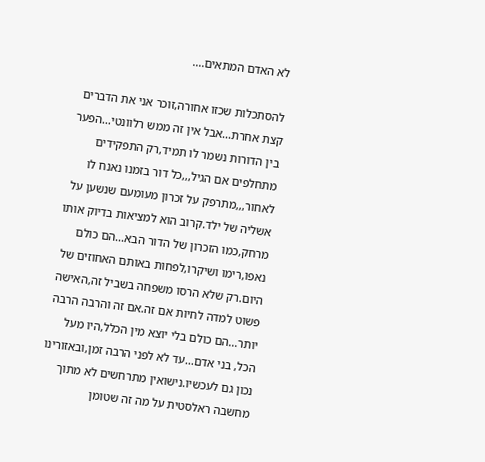לא האדם המתאים....

להסתכלות שכזו אחורה,זוכר אני את הדברים קצת אחרת...אבל אין זה ממש רלוונטי...הפער בין הדורות נשמר לו תמיד,רק התפקידים מתחלפים אם הגיל,,,כל דור בזמנו נאנח לו לאחור,,,מתרפק על זכרון מעומעם שנשען על אשליה של ילד.קרוב הוא למציאות בדיוק אותו מרחק,כמו הזכרון של הדור הבא...הם כולם נאפו,רימו ושיקרו,לפחות באותם האחוזים של היום.רק שלא הרסו משפחה בשביל זה,האישה פשוט למדה לחיות אם זה.אם זה והרבה הרבה יותר...הם כולם בלי יוצא מין הכלל,היו מעל הכל, בני אדם...עד לא לפני הרבה זמן,ובאזורינו נכון גם לעכשיו.נישואין מתרחשים לא מתוך מחשבה ראלסטית על מה זה שטומן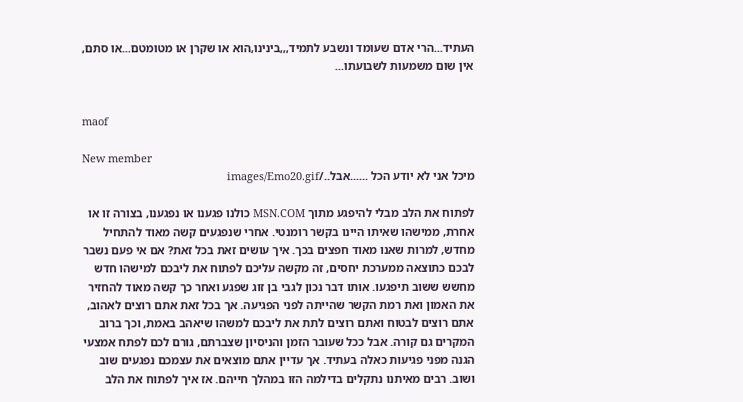העתיד...הרי אדם שעומד ונשבע לתמיד,,,בינינו,הוא או שקרן או מטומטם...או סתם, אין שום משמעות לשבועתו...


maof

New member
מיכל אני לא יודע הכל ......אבל../images/Emo20.gif

לפתוח את הלב מבלי להיפגע מתוך MSN.COM כולנו פגענו או נפגענו, בצורה זו או אחרת, ממישהו שאיתו היינו בקשר רומנטי. אחרי שנפגעים קשה מאוד להתחיל מחדש, למרות שאנו מאוד חפצים בכך. איך עושים זאת בכל זאת? אם אי פעם נשבר לבכם כתוצאה ממערכת יחסים, זה מקשה עליכם לפתוח את ליבכם למישהו חדש מחשש ששוב תיפגעו. אותו דבר נכון לגבי בן זוג שפגע ואחר כך קשה מאוד להחזיר את האמון ואת רמת הקשר שהייתה לפני הפגיעה. אך בכל זאת אתם רוצים לאהוב, אתם רוצים לבטוח ואתם רוצים לתת את ליבכם למשהו שיאהב באמת, וכך ברוב המקרים גם קורה. אבל ככל שעובר הזמן והניסיון שצברתם, גורם לכם לפתח אמצעי הגנה מפני פגיעות כאלה בעתיד. אך עדיין אתם מוצאים את עצמכם נפגעים שוב ושוב. רבים מאיתנו נתקלים בדילמה הזו במהלך חייהם. אז איך לפתוח את הלב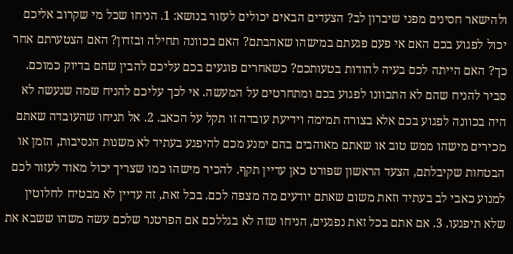ולהישאר חסינים מפני שיברון לב? הצעדים הבאים יכולים לעזור בנושא: 1. הניחו שכל מי שקרוב אליכם יכול לפגוע בכם האם אי פעם פגעתם במישהו שאהבתם? האם בכוונה תחילה ובזדון? האם הצטערתם אחר כך? האם הייתה לכם בעיה להודות בטעותכם? כשאחרים פוגעים בכם עליכם להבין שהם בדיוק כמוכם. סביר להניח שהם לא התכוונו לפגוע בכם ומתחרטים על המעשה. אי לכך עליכם להניח שמה שנעשה לא היה בכוונה לפגוע בכם אלא בצורה תמימה וידיעת עובדה זו תקל על הכאב. 2. אל תניחו שהעובדה שאתם מכירים מישהו ממש טוב או שאתם מאוהבים בהם ימנע מכם להיפגע בעתיד לא משנות הנסיבות, הזמן או הבטחות שקיבלתם, הצעד הראשון שפורט כאן עדיין תקף. להכיר מישהו כמו שצריך יכול מאוד לעזור לכם למנוע כאבי לב בעתיד וזאת משום שאתם יודעים מה מצפה לכם. בכל זאת, זה עדיין לא מבטיח לחלוטין שלא תיפגעו. 3. אם אתם בכל זאת נפגעים, הניחו שזה לא בגללכם אם הפרטנר שלכם עשה משהו ששבא את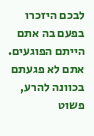לבכם היזכרו בפעם בה אתם הייתם הפוגעים. אתם לא פגעתם בכוונה להרע, פשוט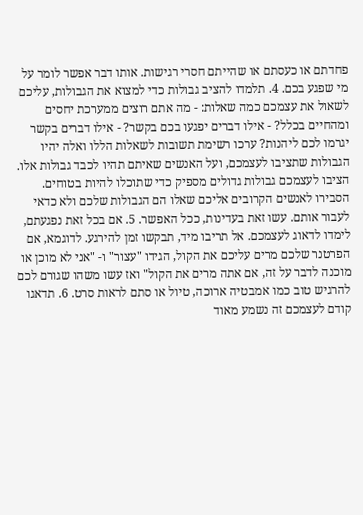פחדתם או כעסתם או שהייתם חסרי רגישות. אותו דבר אפשר לומר על מי שפגע בכם. 4. תלמדו להציב גבולות כדי למצוא את הגבולות, עליכם לשאול את עצמכם כמה שאלות: - מה אתם רוצים ממערכת יחסים ומהחיים בכלל? - אילו דברים יפגעו בכם בקשר? - אילו דברים בקשר יגרמו לכם ליהנות? ערכו רשימת תשובות לשאלות הללו ואלה יהיו הגבולות שתציבו לעצמכם, ועל האנשים שאיתם תהיו לכבד גבולות אלו. הציבו לעצמכם גבולות גדולים מספיק כדי שתוכלו להיות בטוחים. הסבירו לאנשים הקרובים אליכם שאלו הם הגבולות שלכם ולא כדאי לעבור אותם. עשו זאת בעדינות, ככל האפשר. 5. אם בכל זאת נפגעתם, לימדו לדאוג לעצמכם. אל תריבו מיד, תבקשו זמן להירגע. לדוגמא, אם הפרטנר שלכם מרים עליכם את הקול, הגידו "עצור" ו- "אני לא מוכן או מוכנה לדבר על זה, אם אתה מרים את הקול" ואז עשו משהו שגורם לכם להרגיש טוב כמו אמבטיה ארוכה, טיול או סתם לראות סרט. 6. תדאגו קודם לעצמכם זה נשמע מאוד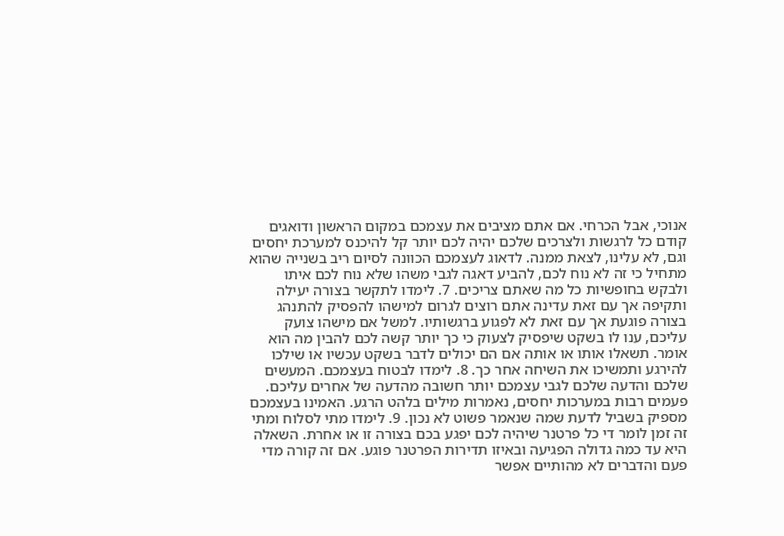אנוכי, אבל הכרחי. אם אתם מציבים את עצמכם במקום הראשון ודואגים קודם כל לרגשות ולצרכים שלכם יהיה לכם יותר קל להיכנס למערכת יחסים וגם, לא עלינו, לצאת ממנה. לדאוג לעצמכם הכוונה לסיום ריב בשנייה שהוא מתחיל כי זה לא נוח לכם, להביע דאגה לגבי משהו שלא נוח לכם איתו ולבקש בחופשיות כל מה שאתם צריכים. 7. לימדו לתקשר בצורה יעילה ותקיפה אך עם זאת עדינה אתם רוצים לגרום למישהו להפסיק להתנהג בצורה פוגעת אך עם זאת לא לפגוע ברגשותיו. למשל אם מישהו צועק עליכם, ענו לו בשקט שיפסיק לצעוק כי כך יותר קשה לכם להבין מה הוא אומר. תשאלו אותו או אותה אם הם יכולים לדבר בשקט עכשיו או שילכו להירגע ותמשיכו את השיחה אחר כך. 8. לימדו לבטוח בעצמכם. המעשים שלכם והדעה שלכם לגבי עצמכם יותר חשובה מהדעה של אחרים עליכם. פעמים רבות במערכות יחסים, נאמרות מילים בלהט הרגע. האמינו בעצמכם מספיק בשביל לדעת שמה שנאמר פשוט לא נכון. 9. לימדו מתי לסלוח ומתי זה זמן לומר די כל פרטנר שיהיה לכם יפגע בכם בצורה זו או אחרת. השאלה היא עד כמה גדולה הפגיעה ובאיזו תדירות הפרטנר פוגע. אם זה קורה מדי פעם והדברים לא מהותיים אפשר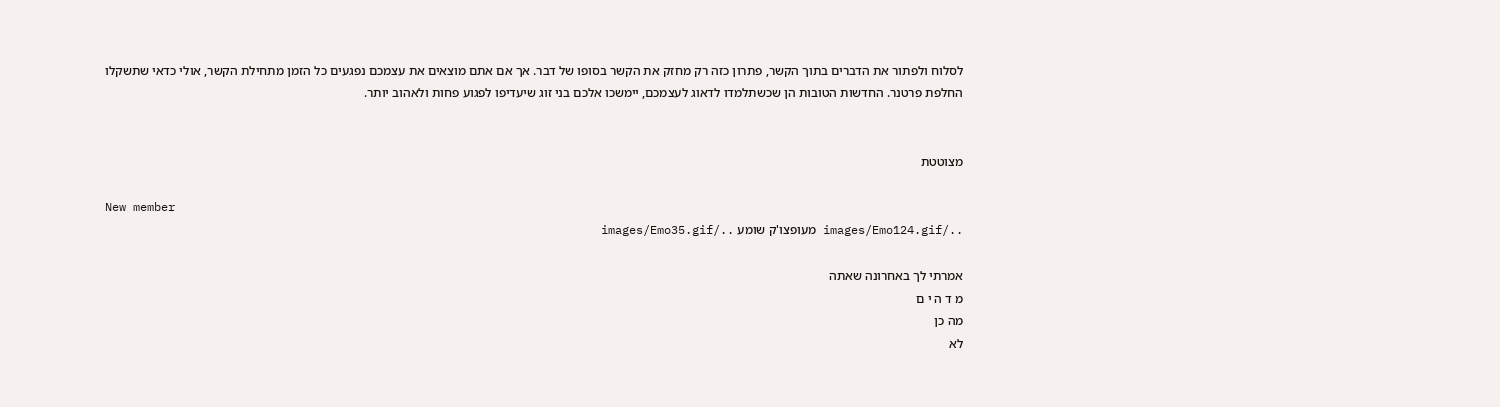לסלוח ולפתור את הדברים בתוך הקשר, פתרון כזה רק מחזק את הקשר בסופו של דבר. אך אם אתם מוצאים את עצמכם נפגעים כל הזמן מתחילת הקשר, אולי כדאי שתשקלו החלפת פרטנר. החדשות הטובות הן שכשתלמדו לדאוג לעצמכם, יימשכו אלכם בני זוג שיעדיפו לפגוע פחות ולאהוב יותר.


מצוטטת

New member
../images/Emo124.gif מעופצו'ק שומע ../images/Emo35.gif

אמרתי לך באחרונה שאתה
מ ד ה י ם
מה כן
לא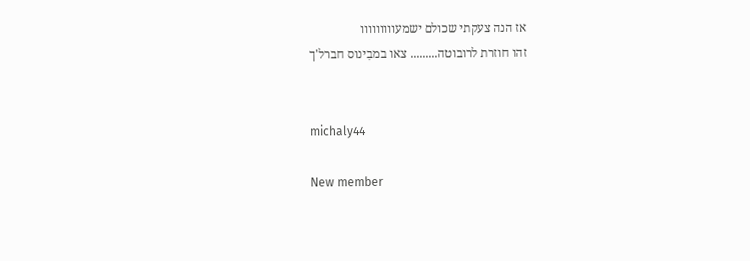אז הנה צעקתי שכולם ישמעווווווווו
זהו חוזרת לרובוטה......... צאו במבִינוס חברל'ך


michaly44

New member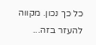כל כך נכון. מקווה להעזר בזה...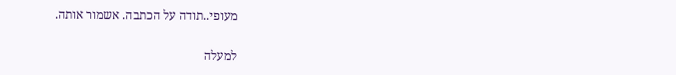מעופי..תודה על הכתבה. אשמור אותה.

למעלה